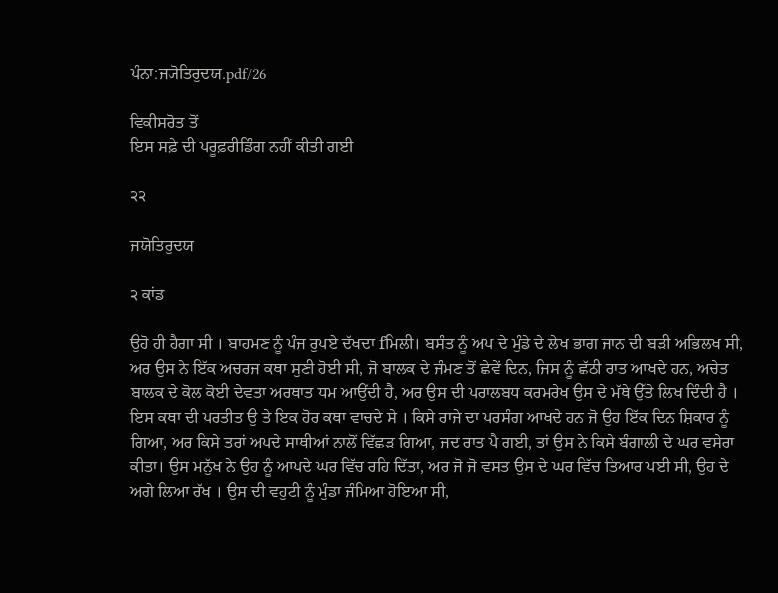ਪੰਨਾ:ਜ੍ਯੋਤਿਰੁਦਯ.pdf/26

ਵਿਕੀਸਰੋਤ ਤੋਂ
ਇਸ ਸਫ਼ੇ ਦੀ ਪਰੂਫ਼ਰੀਡਿੰਗ ਨਹੀਂ ਕੀਤੀ ਗਈ

੨੨

ਜਯੋਤਿਰੁਦਯ

੨ ਕਾਂਡ

ਉਹੋ ਹੀ ਹੈਗਾ ਸੀ । ਬਾਹਮਣ ਨੂੰ ਪੰਜ ਰੁਪਏ ਦੱਖਦਾ fਮਿਲੀ। ਬਸੰਤ ਨੂੰ ਅਪ ਦੇ ਮੁੰਡੇ ਦੇ ਲੇਖ ਭਾਗ ਜਾਨ ਦੀ ਬੜੀ ਅਭਿਲਖ ਸੀ, ਅਰ ਉਸ ਨੇ ਇੱਕ ਅਚਰਜ ਕਥਾ ਸੁਣੀ ਹੋਈ ਸੀ, ਜੋ ਬਾਲਕ ਦੇ ਜੰਮਣ ਤੋਂ ਛੇਵੇਂ ਦਿਨ, ਜਿਸ ਨੂੰ ਛੱਠੀ ਰਾਤ ਆਖਦੇ ਹਨ, ਅਚੇਤ ਬਾਲਕ ਦੇ ਕੋਲ ਕੋਈ ਦੇਵਤਾ ਅਰਥਾਤ ਧਮ ਆਉਂਦੀ ਹੈ, ਅਰ ਉਸ ਦੀ ਪਰਾਲਬਧ ਕਰਮਰੇਖ ਉਸ ਦੇ ਮੱਥੇ ਉੱਤੇ ਲਿਖ ਦਿੰਦੀ ਹੈ । ਇਸ ਕਥਾ ਦੀ ਪਰਤੀਤ ਉ ਤੇ ਇਕ ਹੋਰ ਕਥਾ ਵਾਚਦੇ ਸੇ । ਕਿਸੇ ਰਾਜੇ ਦਾ ਪਰਸੰਗ ਆਖਦੇ ਹਨ ਜੋ ਉਹ ਇੱਕ ਦਿਨ ਸ਼ਿਕਾਰ ਨੂੰ ਗਿਆ, ਅਰ ਕਿਸੇ ਤਰਾਂ ਅਪਦੇ ਸਾਥੀਆਂ ਨਾਲੋਂ ਵਿੱਛੜ ਗਿਆ, ਜਦ ਰਾਤ ਪੈ ਗਈ, ਤਾਂ ਉਸ ਨੇ ਕਿਸੇ ਬੰਗਾਲੀ ਦੇ ਘਰ ਵਸੇਰਾ ਕੀਤਾ। ਉਸ ਮਨੁੱਖ ਨੇ ਉਹ ਨੂੰ ਆਪਦੇ ਘਰ ਵਿੱਚ ਰਹਿ ਦਿੱਤਾ, ਅਰ ਜੋ ਜੋ ਵਸਤ ਉਸ ਦੇ ਘਰ ਵਿੱਚ ਤਿਆਰ ਪਈ ਸੀ, ਉਹ ਦੇ ਅਗੇ ਲਿਆ ਰੱਖ । ਉਸ ਦੀ ਵਹੁਟੀ ਨੂੰ ਮੁੰਡਾ ਜੰਮਿਆ ਹੋਇਆ ਸੀ,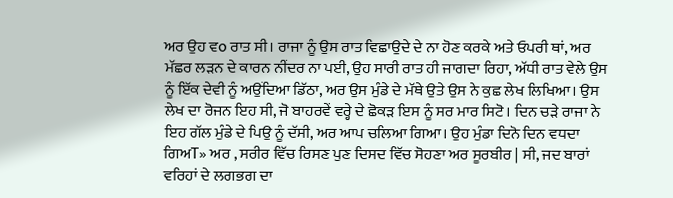ਅਰ ਉਹ ਵo ਰਾਤ ਸੀ। ਰਾਜਾ ਨੂੰ ਉਸ ਰਾਤ ਵਿਛਾਉਦੇ ਦੇ ਨਾ ਹੋਣ ਕਰਕੇ ਅਤੇ ਓਪਰੀ ਥਾਂ, ਅਰ ਮੱਛਰ ਲੜਨ ਦੇ ਕਾਰਨ ਨੀਂਦਰ ਨਾ ਪਈ, ਉਹ ਸਾਰੀ ਰਾਤ ਹੀ ਜਾਗਦਾ ਰਿਹਾ, ਅੱਧੀ ਰਾਤ ਵੇਲੇ ਉਸ ਨੂੰ ਇੱਕ ਦੇਵੀ ਨੂੰ ਅਉਂਦਿਆ ਡਿੱਠਾ, ਅਰ ਉਸ ਮੁੰਡੇ ਦੇ ਮੱਥੇ ਉਤੇ ਉਸ ਨੇ ਕੁਛ ਲੇਖ ਲਿਖਿਆ। ਉਸ ਲੇਖ ਦਾ ਰੋਜਨ ਇਹ ਸੀ, ਜੋ ਬਾਹਰਵੇਂ ਵਰ੍ਹੇ ਦੇ ਛੋਕੜ ਇਸ ਨੂੰ ਸਰ ਮਾਰ ਸਿਟੋ। ਦਿਨ ਚੜੇ ਰਾਜਾ ਨੇ ਇਹ ਗੱਲ ਮੁੰਡੇ ਦੇ ਪਿਉ ਨੂੰ ਦੱਸੀ, ਅਰ ਆਪ ਚਲਿਆ ਗਿਆ। ਉਹ ਮੁੰਡਾ ਦਿਨੋ ਦਿਨ ਵਧਦਾ ਗਿਅT» ਅਰ , ਸਰੀਰ ਵਿੱਚ ਰਿਸਣ ਪੁਣ ਦਿਸਦ ਵਿੱਚ ਸੋਹਣਾ ਅਰ ਸੂਰਬੀਰ | ਸੀ, ਜਦ ਬਾਰਾਂ ਵਰਿਹਾਂ ਦੇ ਲਗਭਗ ਦਾ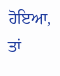ਹੋਇਆ, ਤਾਂ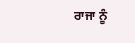ਰਾਜਾ ਨੂੰ